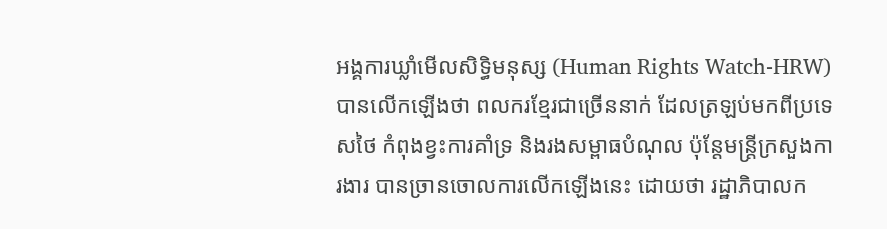អង្គការឃ្លាំមើលសិទ្ធិមនុស្ស (Human Rights Watch-HRW) បានលើកឡើងថា ពលករខ្មែរជាច្រើននាក់ ដែលត្រឡប់មកពីប្រទេសថៃ កំពុងខ្វះការគាំទ្រ និងរងសម្ពាធបំណុល ប៉ុន្តែមន្ត្រីក្រសួងការងារ បានច្រានចោលការលើកឡើងនេះ ដោយថា រដ្ឋាភិបាលក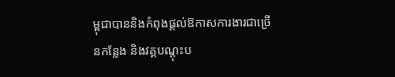ម្ពុជាបាននិងកំពុងផ្តល់ឱកាសការងារជាច្រើនកន្លែង និងវគ្គបណ្តុះប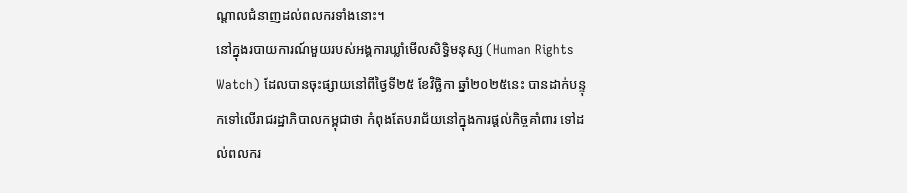ណ្តាលជំនាញដល់ពលករទាំងនោះ។
នៅក្នុងរបាយការណ៍មួយរបស់អង្គការឃ្លាំមើលសិទ្ធិមនុស្ស (Human Rights Watch) ដែលបានចុះផ្សាយនៅពីថ្ងៃទី២៥ ខែវិច្ឆិកា ឆ្នាំ២០២៥នេះ បានដាក់បន្ទុកទៅលើរាជរដ្ឋាភិបាលកម្ពុជាថា កំពុងតែបរាជ័យនៅក្នុងការផ្ដល់កិច្ចគាំពារ ទៅដល់ពលករ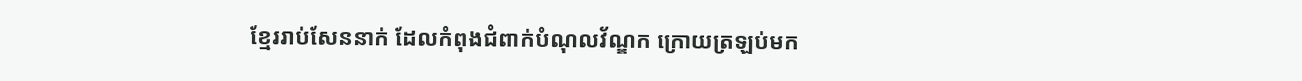ខ្មែររាប់សែននាក់ ដែលកំពុងជំពាក់បំណុលវ័ណ្ឌក ក្រោយត្រឡប់មក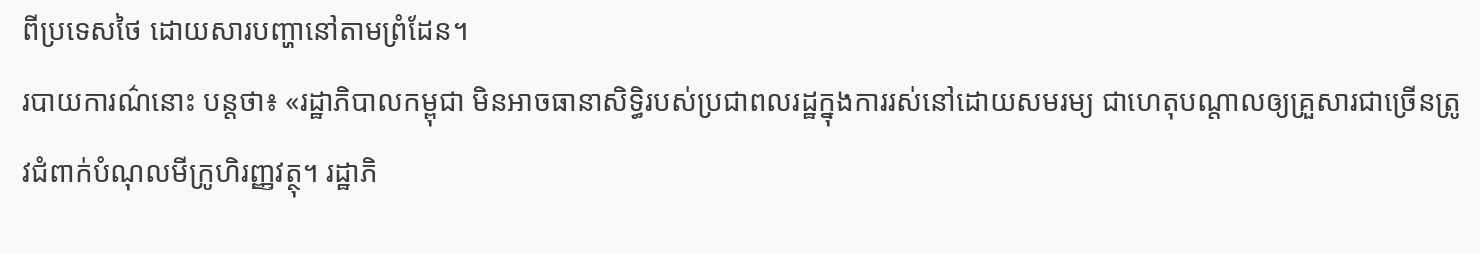ពីប្រទេសថៃ ដោយសារបញ្ហានៅតាមព្រំដែន។
របាយការណ៌នោះ បន្តថា៖ «រដ្ឋាភិបាលកម្ពុជា មិនអាចធានាសិទ្ធិរបស់ប្រជាពលរដ្ឋក្នុងការរស់នៅដោយសមរម្យ ជាហេតុបណ្ដាលឲ្យគ្រួសារជាច្រើនត្រូវជំពាក់បំណុលមីក្រូហិរញ្ញវត្ថុ។ រដ្ឋាភិ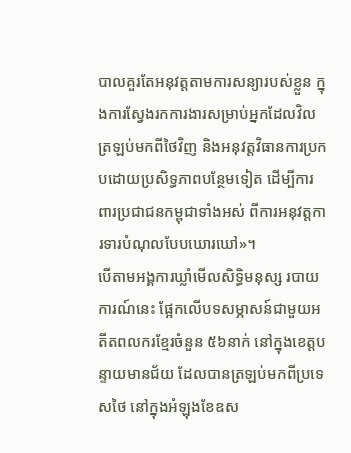បាលគួរតែអនុវត្តតាមការសន្យារបស់ខ្លួន ក្នុងការស្វែងរកការងារសម្រាប់អ្នកដែលវិលត្រឡប់មកពីថៃវិញ និងអនុវត្តវិធានការប្រកបដោយប្រសិទ្ធភាពបន្ថែមទៀត ដើម្បីការពារប្រជាជនកម្ពុជាទាំងអស់ ពីការអនុវត្តការទារបំណុលបែបឃោរឃៅ»។
បើតាមអង្គការឃ្លាំមើលសិទ្ធិមនុស្ស របាយការណ៍នេះ ផ្អែកលើបទសម្ភាសន៍ជាមួយអតីតពលករខ្មែរចំនួន ៥៦នាក់ នៅក្នុងខេត្តបន្ទាយមានជ័យ ដែលបានត្រឡប់មកពីប្រទេសថៃ នៅក្នុងអំឡុងខែឧស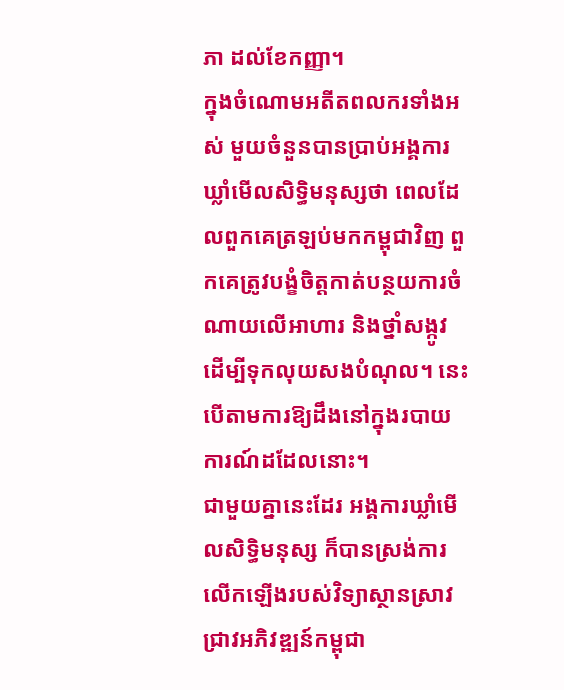ភា ដល់ខែកញ្ញា។
ក្នុងចំណោមអតីតពលករទាំងអស់ មួយចំនួនបានប្រាប់អង្គការឃ្លាំមើលសិទ្ធិមនុស្សថា ពេលដែលពួកគេត្រឡប់មកកម្ពុជាវិញ ពួកគេត្រូវបង្ខំចិត្តកាត់បន្ថយការចំណាយលើអាហារ និងថ្នាំសង្កូវ ដើម្បីទុកលុយសងបំណុល។ នេះបើតាមការឱ្យដឹងនៅក្នុងរបាយការណ៍ដដែលនោះ។
ជាមួយគ្នានេះដែរ អង្គការឃ្លាំមើលសិទ្ធិមនុស្ស ក៏បានស្រង់ការលើកឡើងរបស់វិទ្យាស្ថានស្រាវជ្រាវអភិវឌ្ឍន៍កម្ពុជា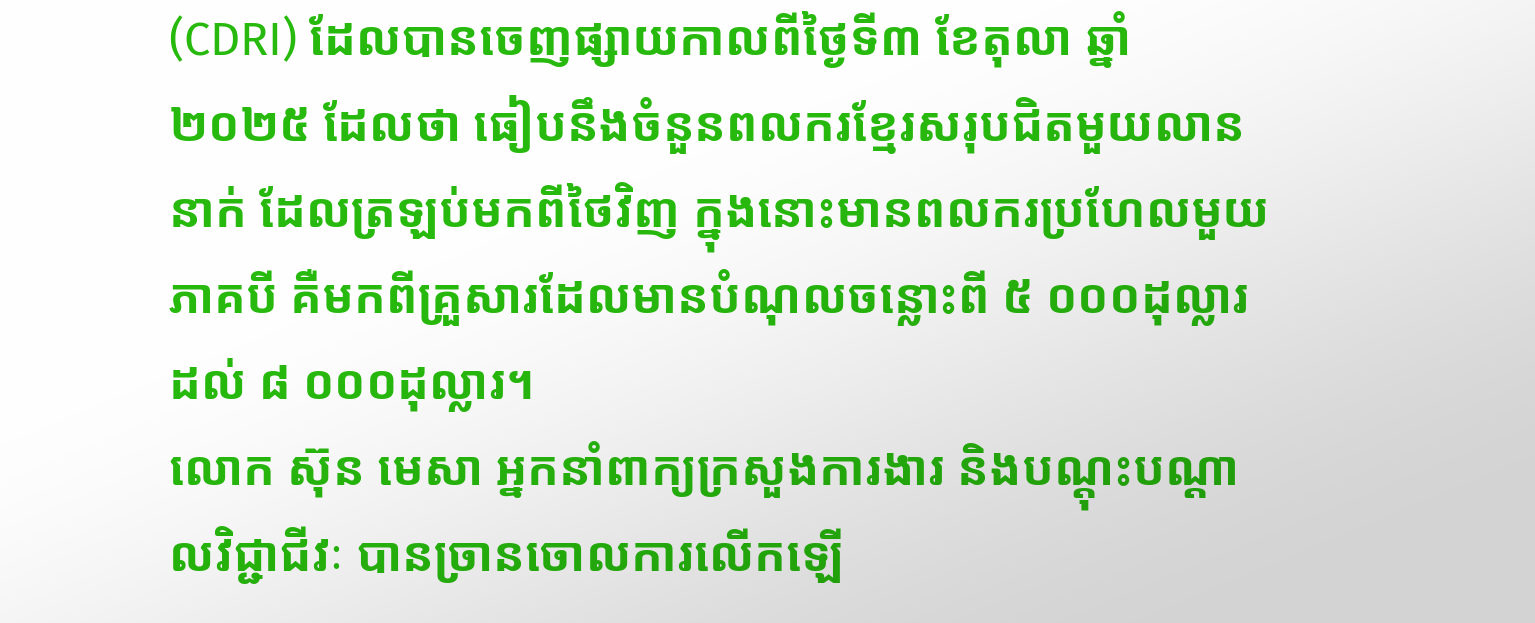(CDRI) ដែលបានចេញផ្សាយកាលពីថ្ងៃទី៣ ខែតុលា ឆ្នាំ២០២៥ ដែលថា ធៀបនឹងចំនួនពលករខ្មែរសរុបជិតមួយលាននាក់ ដែលត្រឡប់មកពីថៃវិញ ក្នុងនោះមានពលករប្រហែលមួយភាគបី គឺមកពីគ្រួសារដែលមានបំណុលចន្លោះពី ៥ ០០០ដុល្លារ ដល់ ៨ ០០០ដុល្លារ។
លោក ស៊ុន មេសា អ្នកនាំពាក្យក្រសួងការងារ និងបណ្ដុះបណ្តាលវិជ្ជាជីវៈ បានច្រានចោលការលើកឡើ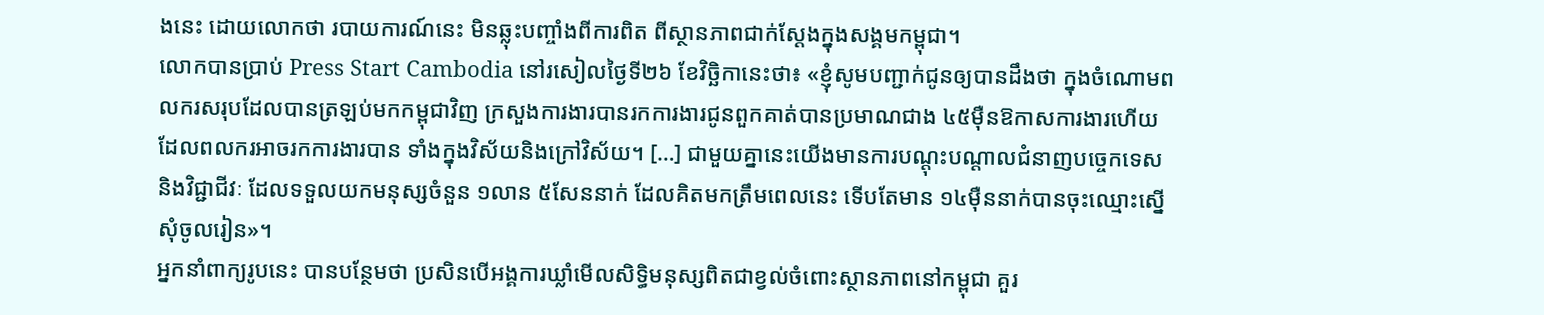ងនេះ ដោយលោកថា របាយការណ៍នេះ មិនឆ្លុះបញ្ចាំងពីការពិត ពីស្ថានភាពជាក់ស្ដែងក្នុងសង្គមកម្ពុជា។
លោកបានប្រាប់ Press Start Cambodia នៅរសៀលថ្ងៃទី២៦ ខែវិច្ឆិកានេះថា៖ «ខ្ញុំសូមបញ្ជាក់ជូនឲ្យបានដឹងថា ក្នុងចំណោមពលករសរុបដែលបានត្រឡប់មកកម្ពុជាវិញ ក្រសួងការងារបានរកការងារជូនពួកគាត់បានប្រមាណជាង ៤៥ម៉ឺនឱកាសការងារហើយ ដែលពលករអាចរកការងារបាន ទាំងក្នុងវិស័យនិងក្រៅវិស័យ។ […] ជាមួយគ្នានេះយើងមានការបណ្ដុះបណ្ដាលជំនាញបច្ចេកទេស និងវិជ្ជាជីវៈ ដែលទទួលយកមនុស្សចំនួន ១លាន ៥សែននាក់ ដែលគិតមកត្រឹមពេលនេះ ទើបតែមាន ១៤ម៉ឺននាក់បានចុះឈ្មោះស្នើសុំចូលរៀន»។
អ្នកនាំពាក្យរូបនេះ បានបន្ថែមថា ប្រសិនបើអង្គការឃ្លាំមើលសិទ្ធិមនុស្សពិតជាខ្វល់ចំពោះស្ថានភាពនៅកម្ពុជា គួរ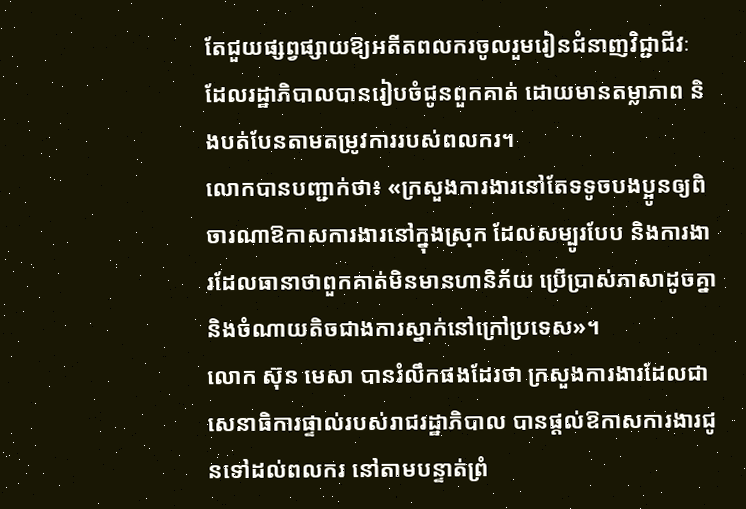តែជួយផ្សព្វផ្សាយឱ្យអតីតពលករចូលរួមរៀនជំនាញវិជ្ជាជីវៈ ដែលរដ្ឋាភិបាលបានរៀបចំជូនពួកគាត់ ដោយមានតម្លាភាព និងបត់បែនតាមតម្រូវការរបស់ពលករ។
លោកបានបញ្ជាក់ថា៖ «ក្រសួងការងារនៅតែទទូចបងប្អូនឲ្យពិចារណាឱកាសការងារនៅក្នុងស្រុក ដែលសម្បូរបែប និងការងារដែលធានាថាពួកគាត់មិនមានហានិភ័យ ប្រើប្រាស់ភាសាដូចគ្នា និងចំណាយតិចជាងការស្នាក់នៅក្រៅប្រទេស»។
លោក ស៊ុន មេសា បានរំលឹកផងដែរថា ក្រសួងការងារដែលជាសេនាធិការផ្ទាល់របស់រាជរដ្ឋាភិបាល បានផ្ដល់ឱកាសការងារជូនទៅដល់ពលករ នៅតាមបន្ទាត់ព្រំ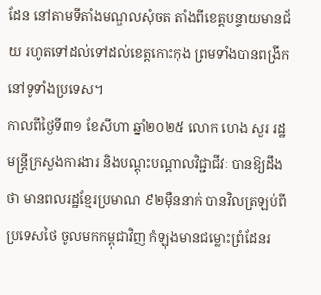ដែន នៅតាមទីតាំងមណ្ឌលសុំចត តាំងពីខេត្តបន្ទាយមានជ័យ រហូតទៅដល់ទៅដល់ខេត្តកោះកុង ព្រមទាំងបានពង្រីកនៅទូទាំងប្រទេស។
កាលពីថ្ងៃទី៣១ ខែសីហា ឆ្នាំ២០២៥ លោក ហេង សួរ រដ្ឋមន្ត្រីក្រសួងការងារ និងបណ្តុះបណ្តាលវិជ្ជាជីវៈ បានឱ្យដឹងថា មានពលរដ្ឋខ្មែរប្រមាណ ៩២ម៉ឺននាក់ បានវិលត្រឡប់ពីប្រទេសថៃ ចូលមកកម្ពុជាវិញ កំឡុងមានជម្លោះព្រំដែនរ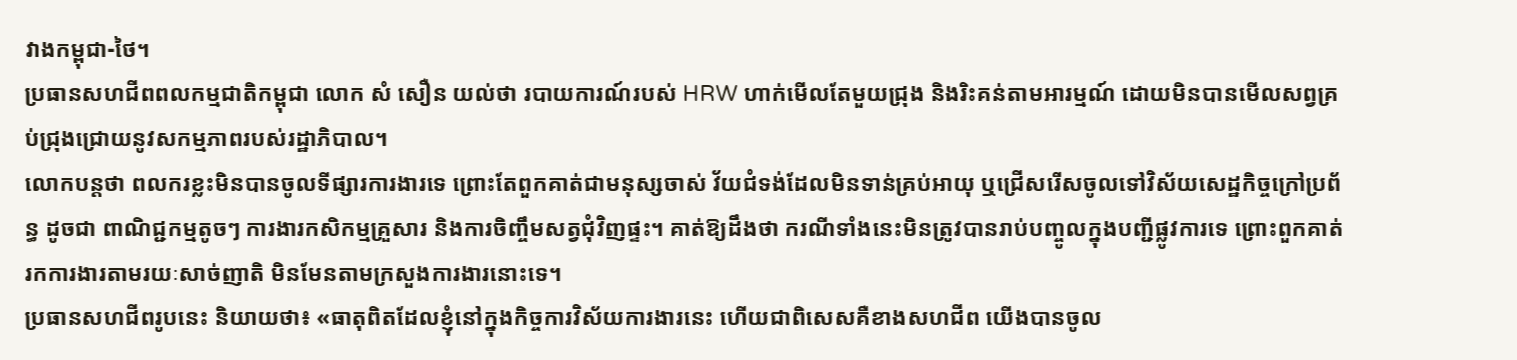វាងកម្ពុជា-ថៃ។
ប្រធានសហជីពពលកម្មជាតិកម្ពុជា លោក សំ សឿន យល់ថា របាយការណ៍របស់ HRW ហាក់មើលតែមួយជ្រុង និងរិះគន់តាមអារម្មណ៍ ដោយមិនបានមើលសព្វគ្រប់ជ្រុងជ្រោយនូវសកម្មភាពរបស់រដ្ឋាភិបាល។
លោកបន្តថា ពលករខ្លះមិនបានចូលទីផ្សារការងារទេ ព្រោះតែពួកគាត់ជាមនុស្សចាស់ វ័យជំទង់ដែលមិនទាន់គ្រប់អាយុ ឬជ្រើសរើសចូលទៅវិស័យសេដ្ឋកិច្ចក្រៅប្រព័ន្ធ ដូចជា ពាណិជ្ជកម្មតូចៗ ការងារកសិកម្មគ្រួសារ និងការចិញ្ចឹមសត្វជុំវិញផ្ទះ។ គាត់ឱ្យដឹងថា ករណីទាំងនេះមិនត្រូវបានរាប់បញ្ចូលក្នុងបញ្ជីផ្លូវការទេ ព្រោះពួកគាត់រកការងារតាមរយៈសាច់ញាតិ មិនមែនតាមក្រសួងការងារនោះទេ។
ប្រធានសហជីពរូបនេះ និយាយថា៖ «ធាតុពិតដែលខ្ញុំនៅក្នុងកិច្ចការវិស័យការងារនេះ ហើយជាពិសេសគឺខាងសហជីព យើងបានចូល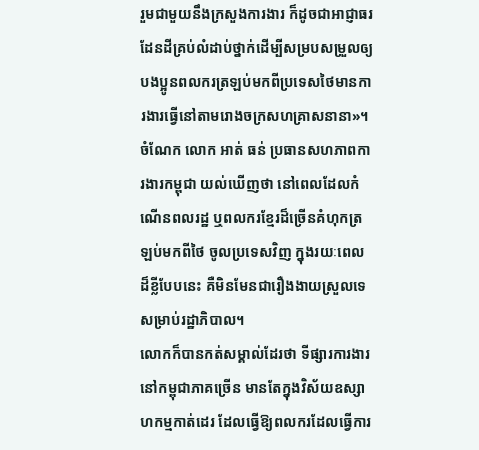រួមជាមួយនឹងក្រសួងការងារ ក៏ដូចជាអាជ្ញាធរដែនដីគ្រប់លំដាប់ថ្នាក់ដើម្បីសម្របសម្រួលឲ្យបងប្អូនពលករត្រឡប់មកពីប្រទេសថៃមានការងារធ្វើនៅតាមរោងចក្រសហគ្រាសនានា»។
ចំណែក លោក អាត់ ធន់ ប្រធានសហភាពការងារកម្ពុជា យល់ឃើញថា នៅពេលដែលកំណើនពលរដ្ឋ ឬពលករខ្មែរដ៏ច្រើនគំហុកត្រឡប់មកពីថៃ ចូលប្រទេសវិញ ក្នុងរយៈពេលដ៏ខ្លីបែបនេះ គឺមិនមែនជារឿងងាយស្រួលទេសម្រាប់រដ្ឋាភិបាល។
លោកក៏បានកត់សម្គាល់ដែរថា ទីផ្សារការងារនៅកម្ពុជាភាគច្រើន មានតែក្នុងវិស័យឧស្សាហកម្មកាត់ដេរ ដែលធ្វើឱ្យពលករដែលធ្វើការ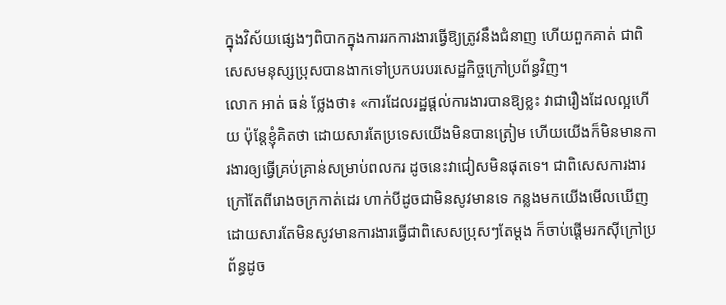ក្នុងវិស័យផ្សេងៗពិបាកក្នុងការរកការងារធ្វើឱ្យត្រូវនឹងជំនាញ ហើយពួកគាត់ ជាពិសេសមនុស្សប្រុសបានងាកទៅប្រកបរបរសេដ្ឋកិច្ចក្រៅប្រព័ន្ធវិញ។
លោក អាត់ ធន់ ថ្លែងថា៖ «ការដែលរដ្ឋផ្ដល់ការងារបានឱ្យខ្លះ វាជារឿងដែលល្អហើយ ប៉ុន្តែខ្ញុំគិតថា ដោយសារតែប្រទេសយើងមិនបានត្រៀម ហើយយើងក៏មិនមានការងារឲ្យធ្វើគ្រប់គ្រាន់សម្រាប់ពលករ ដូចនេះវាជៀសមិនផុតទេ។ ជាពិសេសការងារក្រៅតែពីរោងចក្រកាត់ដេរ ហាក់បីដូចជាមិនសូវមានទេ កន្លងមកយើងមើលឃើញ ដោយសារតែមិនសូវមានការងារធ្វើជាពិសេសប្រុសៗតែម្ដង ក៏ចាប់ផ្ដើមរកស៊ីក្រៅប្រព័ន្ធដូច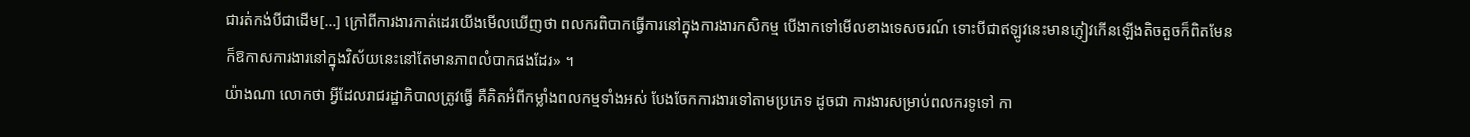ជារត់កង់បីជាដើម[…] ក្រៅពីការងារកាត់ដេរយើងមើលឃើញថា ពលករពិបាកធ្វើការនៅក្នុងការងារកសិកម្ម បើងាកទៅមើលខាងទេសចរណ៍ ទោះបីជាឥឡូវនេះមានភ្ញៀវកើនឡើងតិចតួចក៏ពិតមែន ក៏ឱកាសការងារនៅក្នុងវិស័យនេះនៅតែមានភាពលំបាកផងដែរ» ។
យ៉ាងណា លោកថា អ្វីដែលរាជរដ្ឋាភិបាលត្រូវធ្វើ គឺគិតអំពីកម្លាំងពលកម្មទាំងអស់ បែងចែកការងារទៅតាមប្រភេទ ដូចជា ការងារសម្រាប់ពលករទូទៅ កា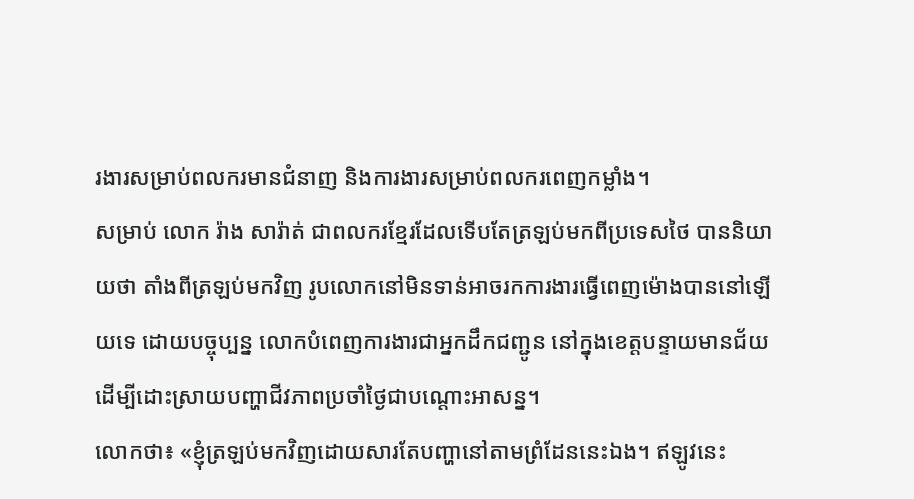រងារសម្រាប់ពលករមានជំនាញ និងការងារសម្រាប់ពលករពេញកម្លាំង។
សម្រាប់ លោក រ៉ាង សារ៉ាត់ ជាពលករខ្មែរដែលទើបតែត្រឡប់មកពីប្រទេសថៃ បាននិយាយថា តាំងពីត្រឡប់មកវិញ រូបលោកនៅមិនទាន់អាចរកការងារធ្វើពេញម៉ោងបាននៅឡើយទេ ដោយបច្ចុប្បន្ន លោកបំពេញការងារជាអ្នកដឹកជញ្ជូន នៅក្នុងខេត្តបន្ទាយមានជ័យ ដើម្បីដោះស្រាយបញ្ហាជីវភាពប្រចាំថ្ងៃជាបណ្ដោះអាសន្ន។
លោកថា៖ «ខ្ញុំត្រឡប់មកវិញដោយសារតែបញ្ហានៅតាមព្រំដែននេះឯង។ ឥឡូវនេះ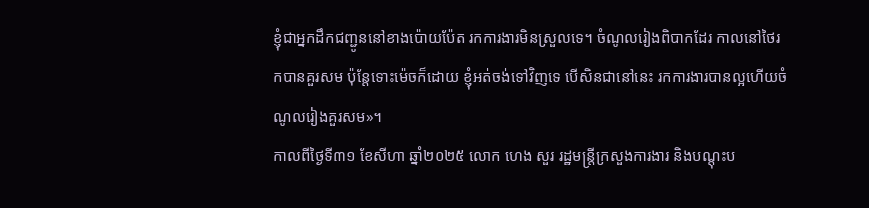ខ្ញុំជាអ្នកដឹកជញ្ជូននៅខាងប៉ោយប៉ែត រកការងារមិនស្រួលទេ។ ចំណូលរៀងពិបាកដែរ កាលនៅថៃរកបានគួរសម ប៉ុន្តែទោះម៉េចក៏ដោយ ខ្ញុំអត់ចង់ទៅវិញទេ បើសិនជានៅនេះ រកការងារបានល្អហើយចំណូលរៀងគួរសម»។
កាលពីថ្ងៃទី៣១ ខែសីហា ឆ្នាំ២០២៥ លោក ហេង សួរ រដ្ឋមន្ត្រីក្រសួងការងារ និងបណ្តុះប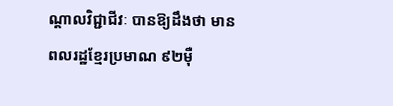ណ្តាលវិជ្ជាជីវៈ បានឱ្យដឹងថា មានពលរដ្ឋខ្មែរប្រមាណ ៩២ម៉ឺ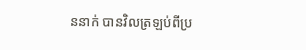ននាក់ បានវិលត្រឡប់ពីប្រ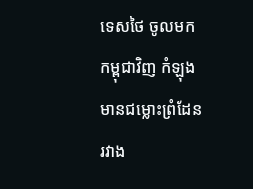ទេសថៃ ចូលមកកម្ពុជាវិញ កំឡុងមានជម្លោះព្រំដែនរវាង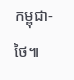កម្ពុជា-ថៃ៕